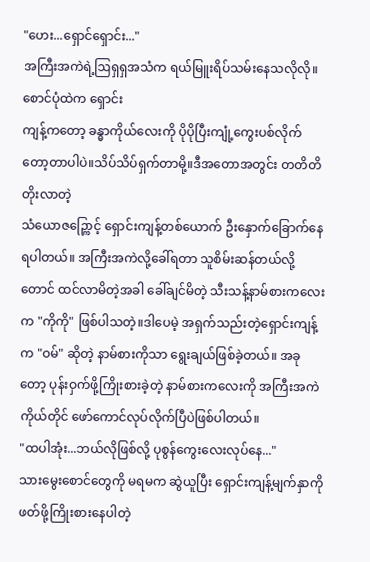"ဟေး...ရှောင်ရှောင်း..."
အကြီးအကဲရဲ့ဩရှရှအသံက ရယ်မြူးရိပ်သမ်းနေသလိုလို။စောင်ပုံထဲက ရှောင်း
ကျန့်ကတော့ ခန္ဓာကိုယ်လေးကို ပိုပိုပြီးကျုံ့ကွေးပစ်လိုက်တော့တာပါပဲ။သိပ်သိပ်ရှက်တာမို့။ဒီအတောအတွင်း တတိတိတိုးလာတဲ့
သံယောဇဉ္ကြောင့် ရှောင်းကျန့်တစ်ယောက် ဦးနှောက်ခြောက်နေရပါတယ်။ အကြီးအကဲလို့ခေါ်ရတာ သူစိမ်းဆန်တယ်လို့တောင် ထင်လာမိတဲ့အခါ ခေါ်ချင်မိတဲ့ သီးသန့်နာမ်စားကလေးက "ကိုကို" ဖြစ်ပါသတဲ့။ဒါပေမဲ့ အရှက်သည်းတဲ့ရှောင်းကျန့်က "ဝမ်" ဆိုတဲ့ နာမ်စားကိုသာ ရွေးချယ်ဖြစ်ခဲ့တယ်။ အခုတော့ ပုန်းဝှက်ဖို့ကြိုးစားခဲ့တဲ့ နာမ်စားကလေးကို အကြီးအကဲ ကိုယ်တိုင် ဖော်ကောင်လုပ်လိုက်ပြီပဲဖြစ်ပါတယ်။
"ထပါအုံး...ဘယ်လိုဖြစ်လို့ ပုစွန်ကွေးလေးလုပ်နေ..."
သားမွေးစောင်တွေကို မရမက ဆွဲယူပြီး ရှောင်းကျန့်မျက်နှာကို ဖတ်ဖို့ကြိုးစားနေပါတဲ့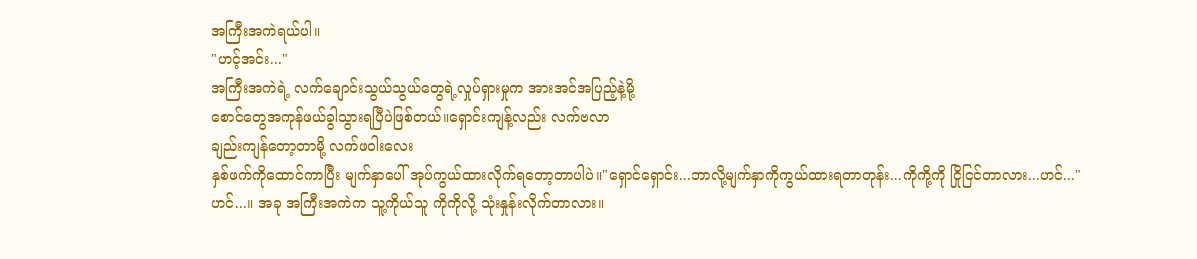အကြီးအကဲရယ်ပါ။
"ဟင့်အင်း..."
အကြီးအကဲရဲ့ လက်ချောင်းသွယ်သွယ်တွေရဲ့လှုပ်ရှားမှုက အားအင်အပြည့်နဲ့မို့
စောင်တွေအကုန်ဖယ်ခွါသွားရပြီပဲဖြစ်တယ်။ရှောင်းကျန့်လည်း လက်ဗလာ
ချည်းကျန်တော့တာမို့ လက်ဖဝါးလေး
နှစ်ဖက်ကိုထောင်ကာပြီး မျက်နှာပေါ် အုပ်ကွယ်ထားလိုက်ရတော့တာပါပဲ။"ရှောင်ရှောင်း...ဘာလို့မျက်နှာကိုကွယ်ထားရတာတုန်း...ကိုကို့ကို ငြိုငြင်တာလား...ဟင်..."
ဟင်...။ အခု အကြီးအကဲက သူ့ကိုယ်သူ ကိုကိုလို့ သုံးနှုန်းလိုက်တာလား။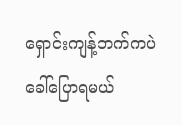ရှောင်းကျန့်ဘက်ကပဲ ခေါ်ပြောရမယ်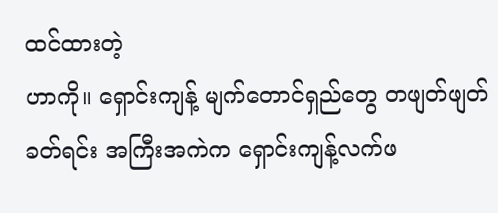ထင်ထားတဲ့
ဟာကို။ ရှောင်းကျန့် မျက်တောင်ရှည်တွေ တဖျတ်ဖျတ်ခတ်ရင်း အကြီးအကဲက ရှောင်းကျန့်လက်ဖ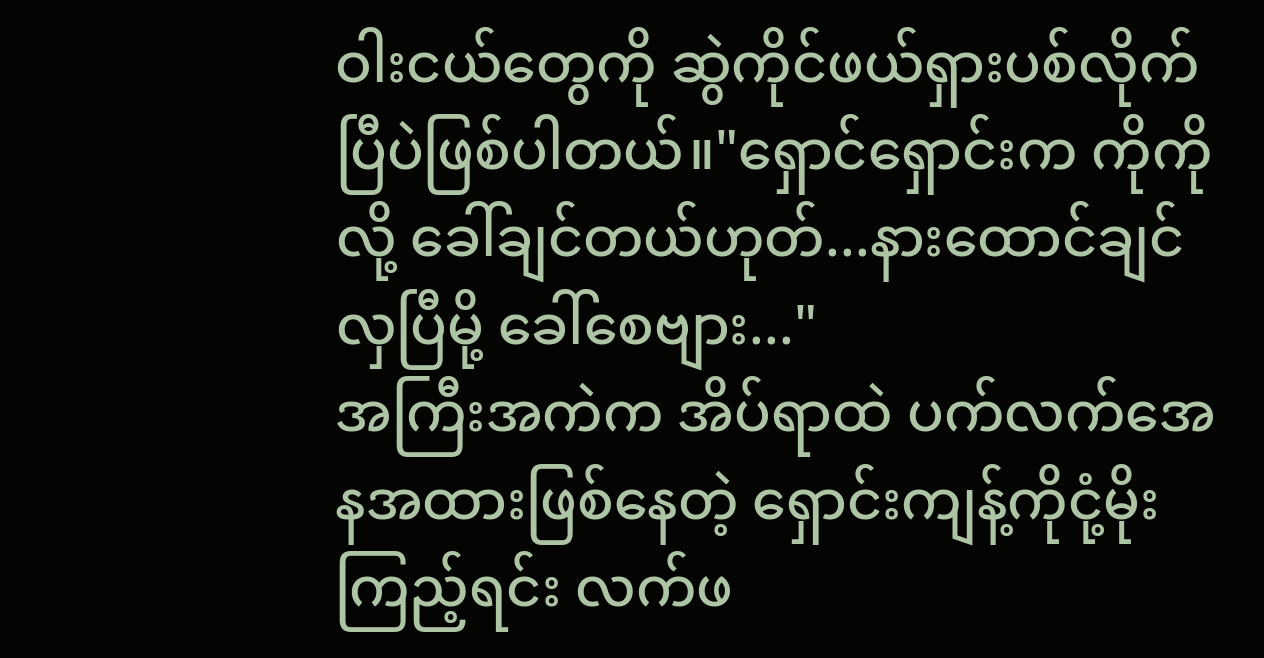ဝါးငယ်တွေကို ဆွဲကိုင်ဖယ်ရှားပစ်လိုက်ပြီပဲဖြစ်ပါတယ်။"ရှောင်ရှောင်းက ကိုကိုလို့ ခေါ်ချင်တယ်ဟုတ်...နားထောင်ချင်လှပြီမို့ ခေါ်စေဗျား..."
အကြီးအကဲက အိပ်ရာထဲ ပက်လက်အေနအထားဖြစ်နေတဲ့ ရှောင်းကျန့်ကိုငုံ့မိုးကြည့်ရင်း လက်ဖ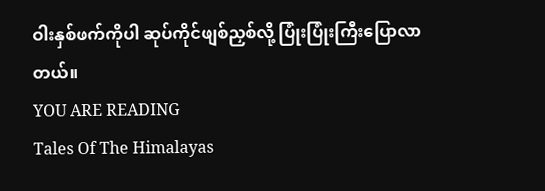ဝါးနှစ်ဖက်ကိုပါ ဆုပ်ကိုင်ဖျစ်ညှစ်လို့ ပြုံးပြုံးကြီးပြောလာတယ်။
YOU ARE READING
Tales Of The Himalayas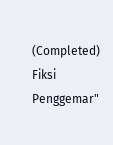(Completed)
Fiksi Penggemar"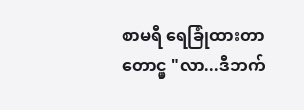စာမရီ ရေခြုံထားတာတောင္မှ "လာ...ဒီဘက်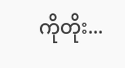ကိုတိုး...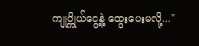ကျုပ္ကိုယ်ငွေ့နဲ့ ထွေးပေးမလို့..."